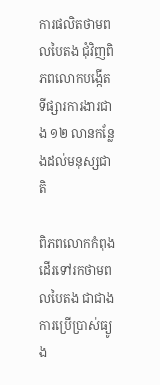ការផលិតថាមពលបៃតង ជុំវិញពិភពលោកបង្កើតទីផ្សារការងារជាង ១២ លានកន្លែងដល់មនុស្សជាតិ

ពិភពលោកកំពុងដើរទៅរកថាមពលបៃតង ជាជាងការប្រើប្រាស់ធ្យូង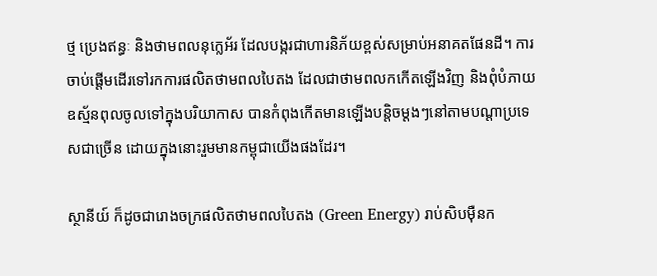ថ្ម ប្រេងឥន្ធៈ និងថាមពលនុក្លេអ័រ ដែលបង្ករជាហារនិភ័យខ្ពស់សម្រាប់អនាគតផែនដី។ ការចាប់ផ្ដើមដើរទៅរកការផលិតថាមពលបៃតង ដែលជាថាមពលកកើតឡើងវិញ និងពុំបំភាយឧស្ម័នពុលចូលទៅក្នុងបរិយាកាស បានកំពុងកើតមានឡើងបន្តិចម្ដងៗនៅតាមបណ្ដាប្រទេសជាច្រើន ដោយក្នុងនោះរួមមានកម្ពុជាយើងផងដែរ។

ស្ថានីយ៍ ក៏ដូចជារោងចក្រផលិតថាមពលបៃតង (Green Energy) រាប់សិបម៉ឺនក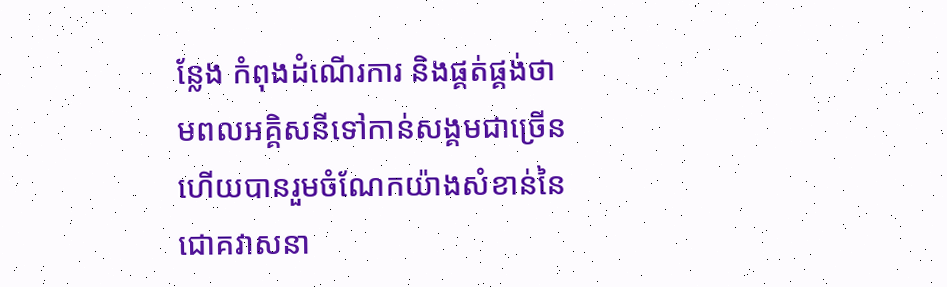ន្លែង កំពុងដំណើរការ និងផ្គត់ផ្គង់ថាមពលអគ្គិសនីទៅកាន់សង្គមជាច្រើន ហើយបានរួមចំណែកយ៉ាងសំខាន់នៃជោគវាសនា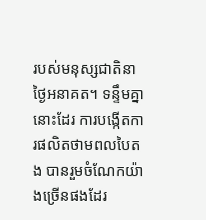របស់មនុស្សជាតិនាថ្ងៃអនាគត។ ទន្ទឹមគ្នានោះដែរ ការបង្កើតការផលិតថាមពលបៃតង បានរួមចំណែកយ៉ាងច្រើនផងដែរ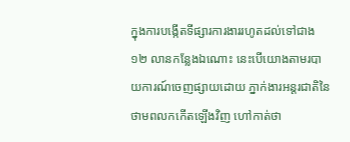ក្នុងការបង្កើតទីផ្សារការងាររហូតដល់ទៅជាង ១២ លានកន្លែងឯណោះ នេះបើយោងតាមរបាយការណ៍ចេញផ្សាយដោយ ភ្នាក់ងារអន្តរជាតិនៃថាមពលកកើតឡើងវិញ ហៅកាត់ថា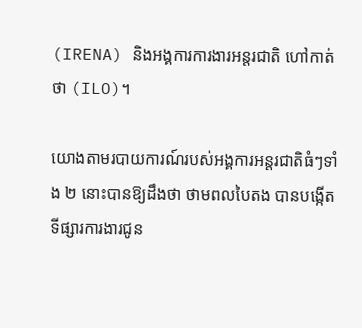(IRENA) និងអង្គការការងារអន្តរជាតិ ហៅកាត់ថា (ILO)។

យោងតាមរបាយការណ៍របស់អង្គការអន្តរជាតិធំៗទាំង ២ នោះបានឱ្យដឹងថា ថាមពលបៃតង បានបង្កើតទីផ្សារការងារជូន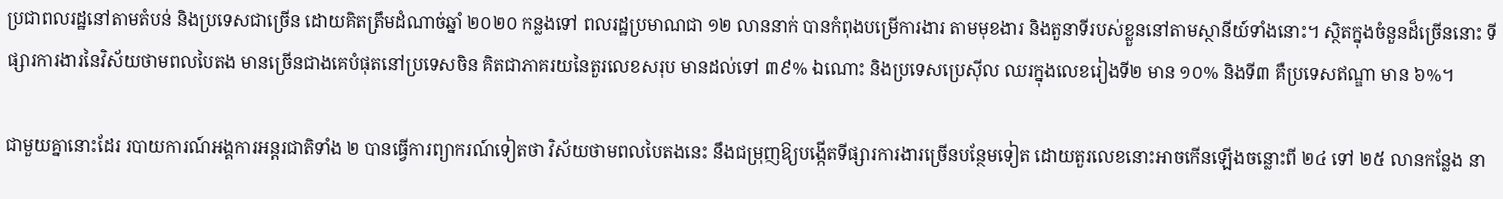ប្រជាពលរដ្ឋនៅតាមតំបន់ និងប្រទេសជាច្រើន ដោយគិតត្រឹមដំណាច់ឆ្នាំ ២០២០ កន្លងទៅ ពលរដ្ឋប្រមាណជា ១២ លាននាក់ បានកំពុងបម្រើការងារ តាមមុខងារ និងតួនាទីរបស់ខ្លួននៅតាមស្ថានីយ៍ទាំងនោះ។ ស្ថិតក្នុងចំនួនដ៏ច្រើននោះ ទីផ្សារការងារនៃវិស័យថាមពលបៃតង មានច្រើនជាងគេបំផុតនៅប្រទេសចិន គិតជាភាគរយនៃតួរលេខសរុប មានដល់ទៅ ៣៩% ឯណោះ និងប្រទេសប្រេស៊ីល ឈរក្នុងលេខរៀងទី២ មាន ១០% និងទី៣ គឺប្រទេសឥណ្ឌា មាន ៦%។

ជាមួយគ្នានោះដែរ របាយការណ៍អង្គការអន្តរជាតិទាំង ២ បានធ្វើការព្យាករណ៍ទៀតថា វិស័យថាមពលបៃតងនេះ នឹងជម្រុញឱ្យបង្កើតទីផ្សារការងារច្រើនបន្ថែមទៀត ដោយតួរលេខនោះអាចកើនឡើងចន្លោះពី ២៤ ទៅ ២៥ លានកន្លែង នា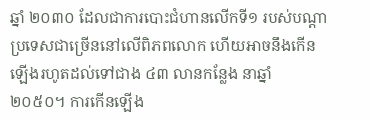ឆ្នាំ ២០៣០ ដែលជាការបោះជំហានលើកទី១ របស់បណ្ដាប្រទេសជាច្រើននៅលើពិភពលោក ហើយអាចនឹងកើនឡើងរហូតដល់ទៅជាង ៤៣ លានកន្លែង នាឆ្នាំ ២០៥០។ ការកើនឡើង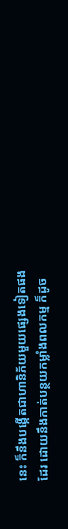នេះ ក៏នឹងបង្កើតជាហានិភ័យមួយផ្សេងទៀតផងដែរ ដោយនឹងកាត់បន្ថយកម្លាំងពលកម្ម ក៏ដូច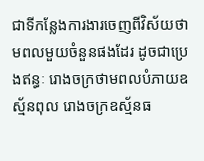ជាទីកន្លែងការងារចេញពីវិស័យថាមពលមួយចំនួនផងដែរ ដូចជាប្រេងឥន្ធៈ រោងចក្រថាមពលបំភាយឧស្ម័នពុល រោងចក្រឧស្ម័នធ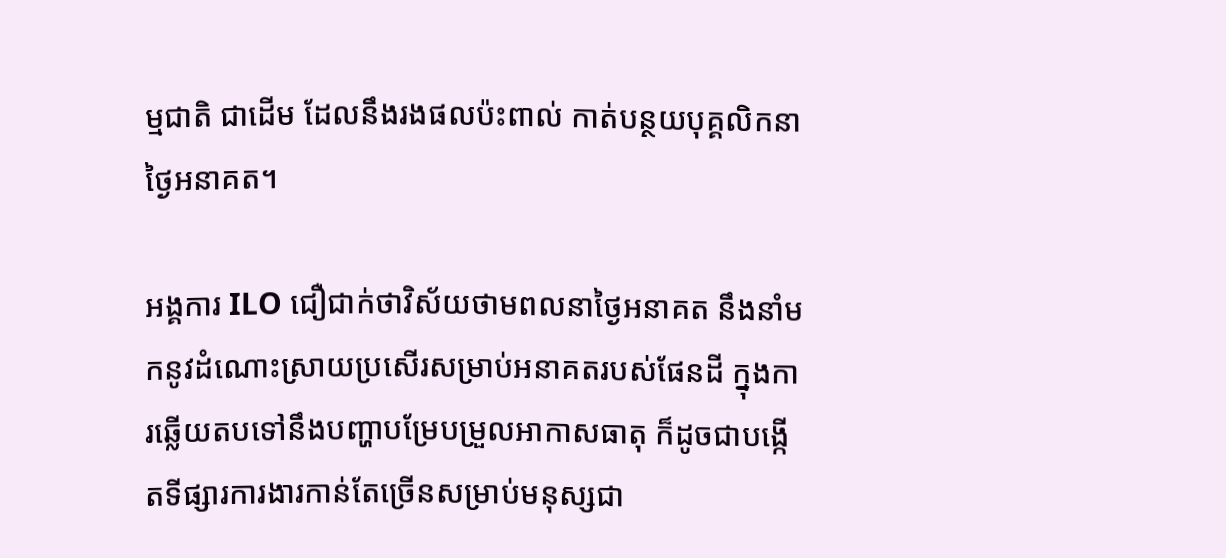ម្មជាតិ ជាដើម ដែលនឹងរងផលប៉ះពាល់ កាត់បន្ថយបុគ្គលិកនាថ្ងៃអនាគត។

អង្គការ ILO ជឿជាក់ថាវិស័យថាមពលនាថ្ងៃអនាគត នឹងនាំមកនូវដំណោះស្រាយប្រសើរសម្រាប់អនាគតរបស់ផែនដី ក្នុងការឆ្លើយតបទៅនឹងបញ្ហាបម្រែបម្រួលអាកាសធាតុ ក៏ដូចជាបង្កើតទីផ្សារការងារកាន់តែច្រើនសម្រាប់មនុស្សជា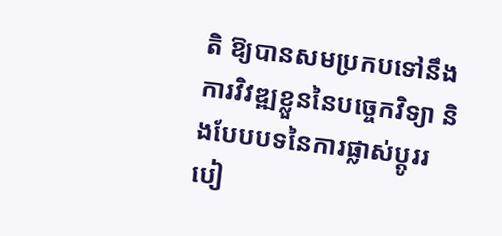តិ ឱ្យបានសមប្រកបទៅនឹងការវិវឌ្ឍខ្លួននៃបច្ចេកវិទ្យា និងបែបបទនៃការផ្លាស់ប្ដូររបៀ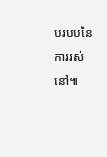បរបបនៃការរស់នៅ៕